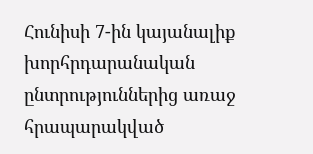Հունիսի 7-ին կայանալիք խորհրդարանական ընտրություններից առաջ հրապարակված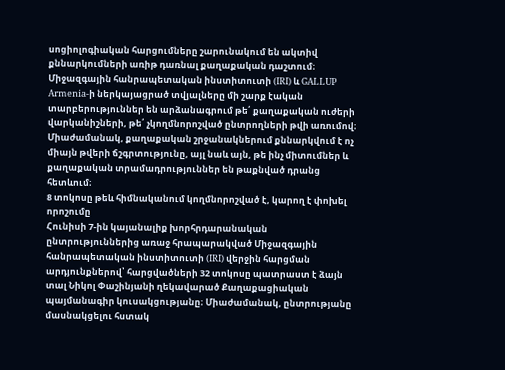սոցիոլոգիական հարցումները շարունակում են ակտիվ քննարկումների առիթ դառնալ քաղաքական դաշտում։ Միջազգային հանրապետական ինստիտուտի (IRI) և GALLUP Armenia-ի ներկայացրած տվյալները մի շարք էական տարբերություններ են արձանագրում թե՛ քաղաքական ուժերի վարկանիշների, թե՛ չկողմնորոշված ընտրողների թվի առումով։ Միաժամանակ, քաղաքական շրջանակներում քննարկվում է ոչ միայն թվերի ճշգրտությունը, այլ նաև այն, թե ինչ միտումներ և քաղաքական տրամադրություններ են թաքնված դրանց հետևում։
8 տոկոսը թեև հիմնականում կողմնորոշված է, կարող է փոխել որոշումը
Հունիսի 7-ին կայանալիք խորհրդարանական ընտրություններից առաջ հրապարակված Միջազգային հանրապետական ինստիտուտի (IRI) վերջին հարցման արդյունքներով՝ հարցվածների 32 տոկոսը պատրաստ է ձայն տալ Նիկոլ Փաշինյանի ղեկավարած Քաղաքացիական պայմանագիր կուսակցությանը։ Միաժամանակ, ընտրությանը մասնակցելու հստակ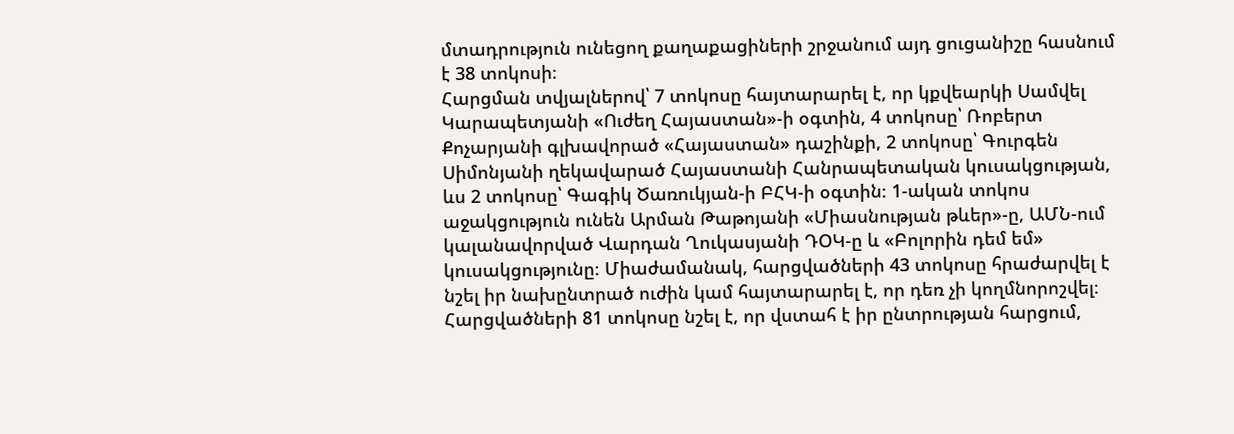մտադրություն ունեցող քաղաքացիների շրջանում այդ ցուցանիշը հասնում է 38 տոկոսի։
Հարցման տվյալներով՝ 7 տոկոսը հայտարարել է, որ կքվեարկի Սամվել Կարապետյանի «Ուժեղ Հայաստան»-ի օգտին, 4 տոկոսը՝ Ռոբերտ Քոչարյանի գլխավորած «Հայաստան» դաշինքի, 2 տոկոսը՝ Գուրգեն Սիմոնյանի ղեկավարած Հայաստանի Հանրապետական կուսակցության, ևս 2 տոկոսը՝ Գագիկ Ծառուկյան-ի ԲՀԿ-ի օգտին։ 1-ական տոկոս աջակցություն ունեն Արման Թաթոյանի «Միասնության թևեր»-ը, ԱՄՆ-ում կալանավորված Վարդան Ղուկասյանի ԴՕԿ-ը և «Բոլորին դեմ եմ» կուսակցությունը։ Միաժամանակ, հարցվածների 43 տոկոսը հրաժարվել է նշել իր նախընտրած ուժին կամ հայտարարել է, որ դեռ չի կողմնորոշվել։
Հարցվածների 81 տոկոսը նշել է, որ վստահ է իր ընտրության հարցում,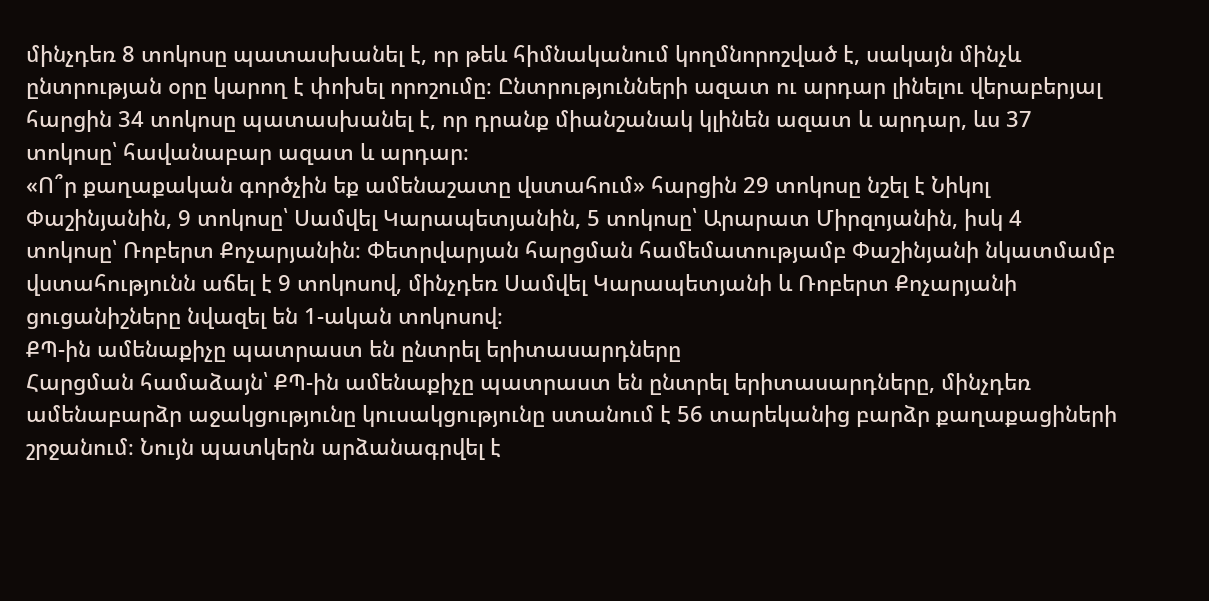մինչդեռ 8 տոկոսը պատասխանել է, որ թեև հիմնականում կողմնորոշված է, սակայն մինչև ընտրության օրը կարող է փոխել որոշումը։ Ընտրությունների ազատ ու արդար լինելու վերաբերյալ հարցին 34 տոկոսը պատասխանել է, որ դրանք միանշանակ կլինեն ազատ և արդար, ևս 37 տոկոսը՝ հավանաբար ազատ և արդար։
«Ո՞ր քաղաքական գործչին եք ամենաշատը վստահում» հարցին 29 տոկոսը նշել է Նիկոլ Փաշինյանին, 9 տոկոսը՝ Սամվել Կարապետյանին, 5 տոկոսը՝ Արարատ Միրզոյանին, իսկ 4 տոկոսը՝ Ռոբերտ Քոչարյանին։ Փետրվարյան հարցման համեմատությամբ Փաշինյանի նկատմամբ վստահությունն աճել է 9 տոկոսով, մինչդեռ Սամվել Կարապետյանի և Ռոբերտ Քոչարյանի ցուցանիշները նվազել են 1-ական տոկոսով։
ՔՊ-ին ամենաքիչը պատրաստ են ընտրել երիտասարդները
Հարցման համաձայն՝ ՔՊ-ին ամենաքիչը պատրաստ են ընտրել երիտասարդները, մինչդեռ ամենաբարձր աջակցությունը կուսակցությունը ստանում է 56 տարեկանից բարձր քաղաքացիների շրջանում։ Նույն պատկերն արձանագրվել է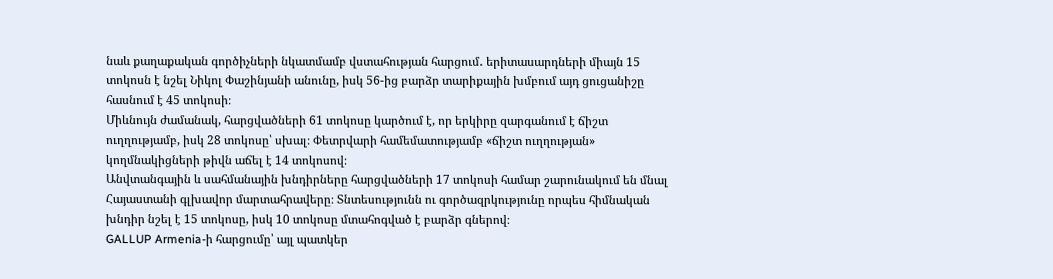նաև քաղաքական գործիչների նկատմամբ վստահության հարցում․ երիտասարդների միայն 15 տոկոսն է նշել Նիկոլ Փաշինյանի անունը, իսկ 56-ից բարձր տարիքային խմբում այդ ցուցանիշը հասնում է 45 տոկոսի։
Միևնույն ժամանակ, հարցվածների 61 տոկոսը կարծում է, որ երկիրը զարգանում է ճիշտ ուղղությամբ, իսկ 28 տոկոսը՝ սխալ։ Փետրվարի համեմատությամբ «ճիշտ ուղղության» կողմնակիցների թիվն աճել է 14 տոկոսով։
Անվտանգային և սահմանային խնդիրները հարցվածների 17 տոկոսի համար շարունակում են մնալ Հայաստանի գլխավոր մարտահրավերը։ Տնտեսությունն ու գործազրկությունը որպես հիմնական խնդիր նշել է 15 տոկոսը, իսկ 10 տոկոսը մտահոգված է բարձր գներով։
GALLUP Armenia-ի հարցումը՝ այլ պատկեր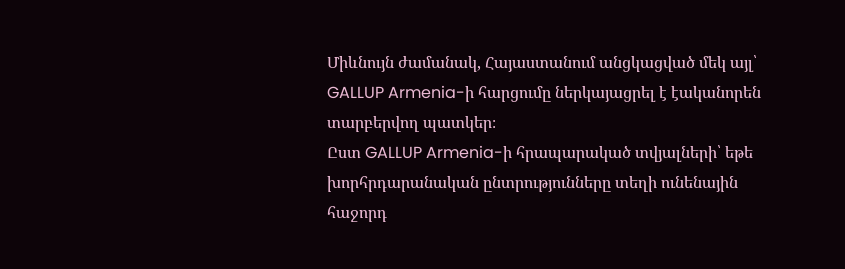Միևնույն ժամանակ, Հայաստանում անցկացված մեկ այլ՝ GALLUP Armenia-ի հարցումը ներկայացրել է էականորեն տարբերվող պատկեր։
Ըստ GALLUP Armenia-ի հրապարակած տվյալների՝ եթե խորհրդարանական ընտրությունները տեղի ունենային հաջորդ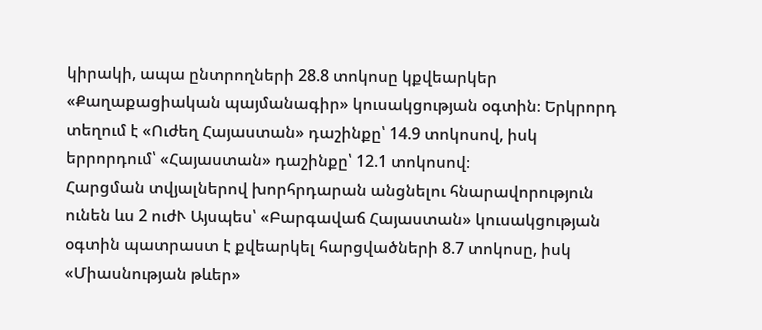կիրակի, ապա ընտրողների 28.8 տոկոսը կքվեարկեր «Քաղաքացիական պայմանագիր» կուսակցության օգտին։ Երկրորդ տեղում է «Ուժեղ Հայաստան» դաշինքը՝ 14.9 տոկոսով, իսկ երրորդում՝ «Հայաստան» դաշինքը՝ 12.1 տոկոսով։
Հարցման տվյալներով խորհրդարան անցնելու հնարավորություն ունեն ևս 2 ուժՒ Այսպես՝ «Բարգավաճ Հայաստան» կուսակցության օգտին պատրաստ է քվեարկել հարցվածների 8.7 տոկոսը, իսկ «Միասնության թևեր»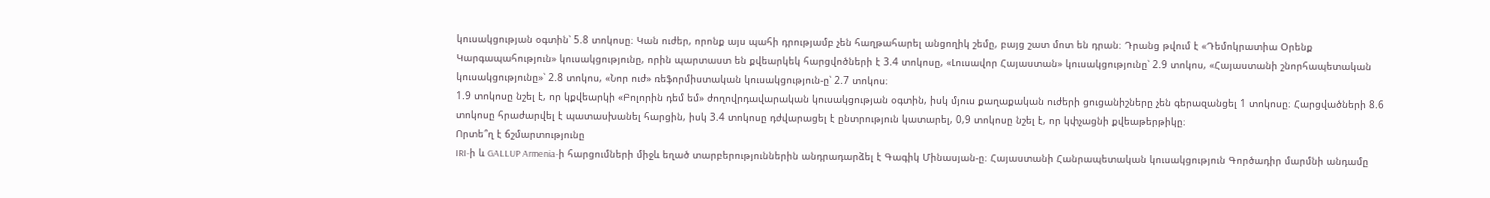կուսակցության օգտին՝ 5.8 տոկոսը։ Կան ուժեր, որոնք այս պահի դրությամբ չեն հաղթահարել անցողիկ շեմը, բայց շատ մոտ են դրան։ Դրանց թվում է «Դեմոկրատիա Օրենք Կարգապահություն» կուսակցությունը, որին պարտաստ են քվեարկեկ հարցվոծների է 3.4 տոկոսը, «Լուսավոր Հայաստան» կուսակցությունը՝ 2.9 տոկոս, «Հայաստանի շնորհապետական կուսակցությունը»՝ 2.8 տոկոս, «Նոր ուժ» ռեֆորմիստական կուսակցություն-ը՝ 2.7 տոկոս։
1.9 տոկոսը նշել է, որ կքվեարկի «Բոլորին դեմ եմ» ժողովրդավարական կուսակցության օգտին, իսկ մյուս քաղաքական ուժերի ցուցանիշները չեն գերազանցել 1 տոկոսը։ Հարցվածների 8.6 տոկոսը հրաժարվել է պատասխանել հարցին, իսկ 3.4 տոկոսը դժվարացել է ընտրություն կատարել, 0,9 տոկոսը նշել է, որ կփչացնի քվեաթերթիկը։
Որտե՞ղ է ճշմարտությունը
IRI-ի և GALLUP Armenia-ի հարցումների միջև եղած տարբերություններին անդրադարձել է Գագիկ Մինասյան-ը։ Հայաստանի Հանրապետական կուսակցություն Գործադիր մարմնի անդամը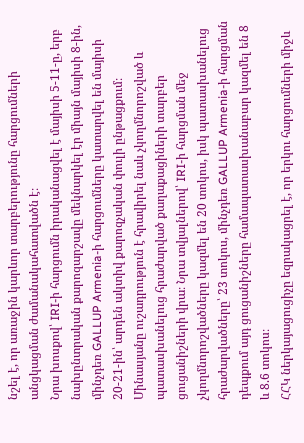նշել է, որ առաջին կարևոր տարբերությունը հարցումների անցկացման ժամանակահատվածն է։
Նրա խոսքով՝ IRI-ի հարցումն իրականացվել է մայիսի 5-11-ը, երբ նախընտրական քարոզարշավը մեկնարկել էր միայն մայիսի 8-ին, մինչդեռ GALLUP Armenia-ի հարցումները կատարվել են մայիսի 20-21-ին՝ արդեն ակտիվ քարոզչական փուլի ընթացքում։
Մինասյանը ուշադրություն է հրավիրել նաև չկողմնորոշված և պատասխանելուց հրաժարված քաղաքացիների տարբեր ցուցանիշների վրա։ Նրա տվյալներով՝ IRI-ի հարցման մեջ չկողմնորոշվածները կազմել են 20 տոկոս, իսկ պատասխանելուց հրաժարվածները՝ 23 տոկոս, մինչդեռ GALLUP Armenia-ի հարցման դեպքում այդ ցուցանիշները համապատասխանաբար կազմել են 8 և 8.6 տոկոս։
ՀՀԿ ներկայացուցիչը եզրակացրել է, որ երկու հարցումների միջև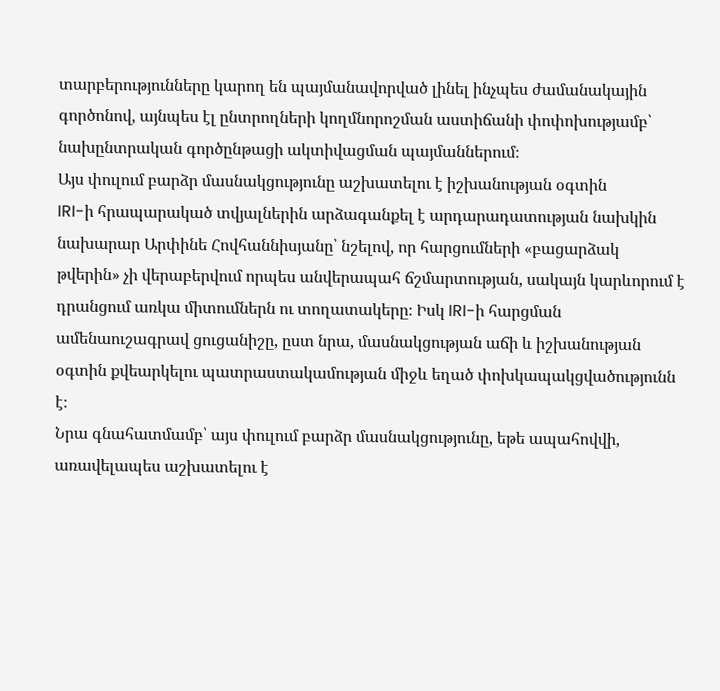տարբերությունները կարող են պայմանավորված լինել ինչպես ժամանակային գործոնով, այնպես էլ ընտրողների կողմնորոշման աստիճանի փոփոխությամբ՝ նախընտրական գործընթացի ակտիվացման պայմաններում։
Այս փուլում բարձր մասնակցությունը աշխատելու է իշխանության օգտին
IRI-ի հրապարակած տվյալներին արձագանքել է արդարադատության նախկին նախարար Արփինե Հովհաննիսյանը՝ նշելով, որ հարցումների «բացարձակ թվերին» չի վերաբերվում որպես անվերապահ ճշմարտության, սակայն կարևորում է դրանցում առկա միտումներն ու տողատակերը։ Իսկ IRI-ի հարցման ամենաուշագրավ ցուցանիշը, ըստ նրա, մասնակցության աճի և իշխանության օգտին քվեարկելու պատրաստակամության միջև եղած փոխկապակցվածությունն է։
Նրա գնահատմամբ՝ այս փուլում բարձր մասնակցությունը, եթե ապահովվի, առավելապես աշխատելու է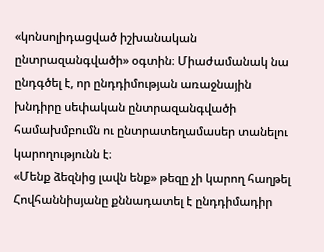«կոնսոլիդացված իշխանական ընտրազանգվածի» օգտին։ Միաժամանակ նա ընդգծել է, որ ընդդիմության առաջնային խնդիրը սեփական ընտրազանգվածի համախմբումն ու ընտրատեղամասեր տանելու կարողությունն է։
«Մենք ձեզնից լավն ենք» թեզը չի կարող հաղթել
Հովհաննիսյանը քննադատել է ընդդիմադիր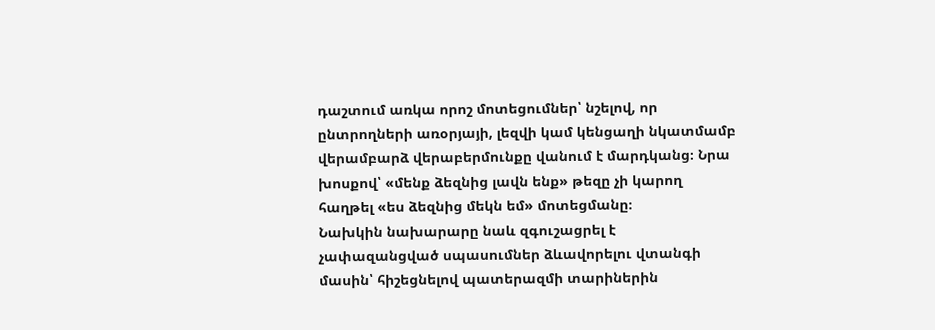դաշտում առկա որոշ մոտեցումներ՝ նշելով, որ ընտրողների առօրյայի, լեզվի կամ կենցաղի նկատմամբ վերամբարձ վերաբերմունքը վանում է մարդկանց։ Նրա խոսքով՝ «մենք ձեզնից լավն ենք» թեզը չի կարող հաղթել «ես ձեզնից մեկն եմ» մոտեցմանը։
Նախկին նախարարը նաև զգուշացրել է չափազանցված սպասումներ ձևավորելու վտանգի մասին՝ հիշեցնելով պատերազմի տարիներին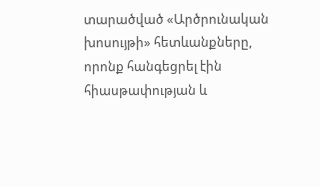տարածված «Արծրունական խոսույթի» հետևանքները, որոնք հանգեցրել էին հիասթափության և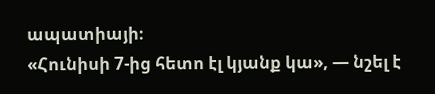ապատիայի։
«Հունիսի 7-ից հետո էլ կյանք կա», — նշել է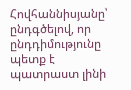Հովհաննիսյանը՝ ընդգծելով, որ ընդդիմությունը պետք է պատրաստ լինի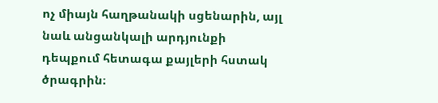ոչ միայն հաղթանակի սցենարին, այլ նաև անցանկալի արդյունքի դեպքում հետագա քայլերի հստակ ծրագրին։